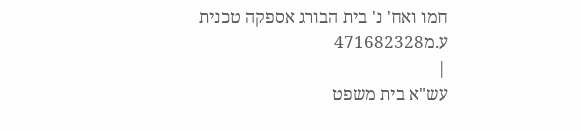חמו ואח' נ' בית הבורג אספקה טכנית ע.מ471682328
|
עש"א בית משפט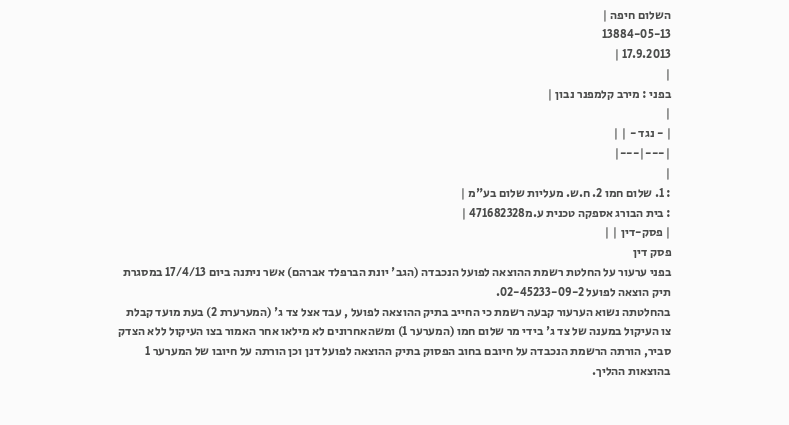השלום חיפה |
13884-05-13
17.9.2013 |
|
בפני : מירב קלמפנר נבון |
|
| - נגד - | |
|---|---|
|
: 1. שלום חמו 2. ח.ש. מעליות שלום בע"מ |
: בית הבורג אספקה טכנית ע.מ471682328 |
| פסק-דין | |
פסק דין
בפני ערעור על החלטת רשמת ההוצאה לפועל הנכבדה (הגב' יונת הברפלד אברהם) אשר ניתנה ביום 17/4/13 במסגרת תיק הוצאה לפועל 02-45233-09-2.
בהחלטתה נשוא הערעור קבעה רשמת כי החייב בתיק ההוצאה לפועל , עבד אצל צד ג' (המערערת 2) בעת מועד קבלת צו העיקול במענה של צד ג' בידי מר שלום חמו (המערער 1) ומשהאחרונים לא מילאו אחר האמור בצו העיקול ללא הצדק סביר, הורתה הרשמת הנכבדה על חיובם בחוב הפסוק בתיק ההוצאה לפועל דנן וכן הורתה על חיובו של המערער 1 בהוצאות ההליך.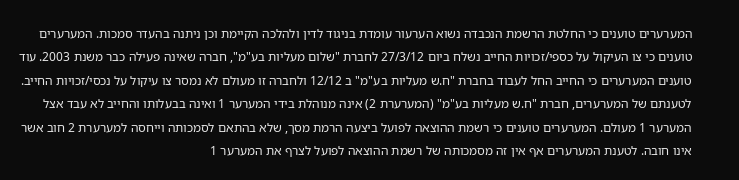המערערים טוענים כי החלטת הרשמת הנכבדה נשוא הערעור עומדת בניגוד לדין ולהלכה הקיימת וכן ניתנה בהעדר סמכות. המערערים טוענים כי צו העיקול על כספי/זכויות החייב נשלח ביום 27/3/12 לחברת "שלום מעליות בע"מ", חברה שאינה פעילה כבר משנת 2003. עוד טוענים המערערים כי החייב החל לעבוד בחברת "ח.ש מעליות בע"מ" ב 12/12 ולחברה זו מעולם לא נמסר צו עיקול על נכסי/זכויות החייב. לטענתם של המערערים, חברת "ח.ש מעליות בע"מ" (המערערת 2) אינה מנוהלת בידי המערער 1 ואינה בבעלותו והחייב לא עבד אצל המערער 1 מעולם. המערערים טוענים כי רשמת ההוצאה לפועל ביצעה הרמת מסך, שלא בהתאם לסמכותה וייחסה למערערת 2 חוב אשר אינו חובה. לטענת המערערים אף אין זה מסמכותה של רשמת ההוצאה לפועל לצרף את המערער 1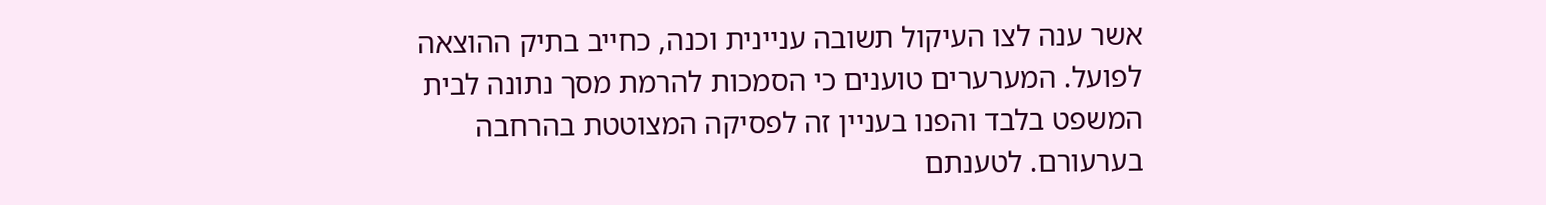אשר ענה לצו העיקול תשובה עניינית וכנה, כחייב בתיק ההוצאה לפועל. המערערים טוענים כי הסמכות להרמת מסך נתונה לבית המשפט בלבד והפנו בעניין זה לפסיקה המצוטטת בהרחבה בערעורם. לטענתם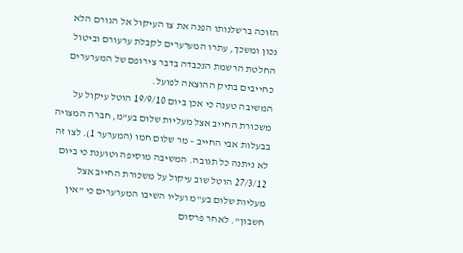הזוכה ברשלנותו הפנה את צו העיקול אל הגורם הלא נכון ומשכך, עתרו המערערים לקבלת ערעורם וביטול החלטת הרשמת הנכבדה בדבר צירופם של המערערים כחייבים בתיק ההוצאה לפועל.
המשיבה טענה כי אכן ביום 19/9/10 הוטל עיקול על משכורת החייב אצל מעליות שלום בע"מ, חברה המצויה בבעלות אבי החייב – מר שלום חמו (המערער 1). לצו זה לא ניתנה כל תגובה. המשיבה מוסיפה וטוענת כי ביום 27/3/12 הוטל שוב עיקול על משכורת החייב אצל מעליות שלום בע"מ ועליו השיבו המערערים כי "אין חשבון". לאחר פרסום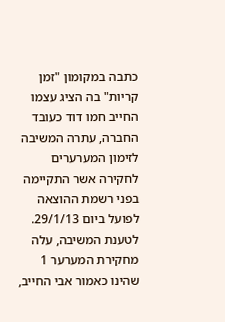כתבה במקומון "זמן קריות" בה הציג עצמו החייב חמו דוד כעובד החברה, עתרה המשיבה לזימון המערערים לחקירה אשר התקיימה בפני רשמת ההוצאה לפועל ביום 29/1/13. לטענת המשיבה, עלה מחקירת המערער 1 שהינו כאמור אבי החייב,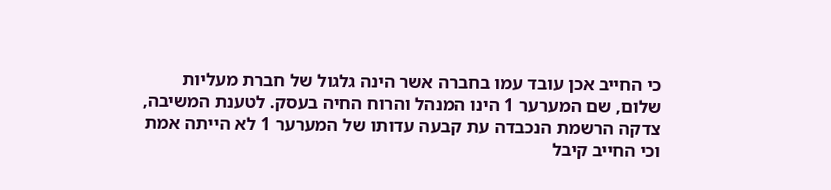כי החייב אכן עובד עמו בחברה אשר הינה גלגול של חברת מעליות שלום, שם המערער 1 הינו המנהל והרוח החיה בעסק. לטענת המשיבה, צדקה הרשמת הנכבדה עת קבעה עדותו של המערער 1 לא הייתה אמת וכי החייב קיבל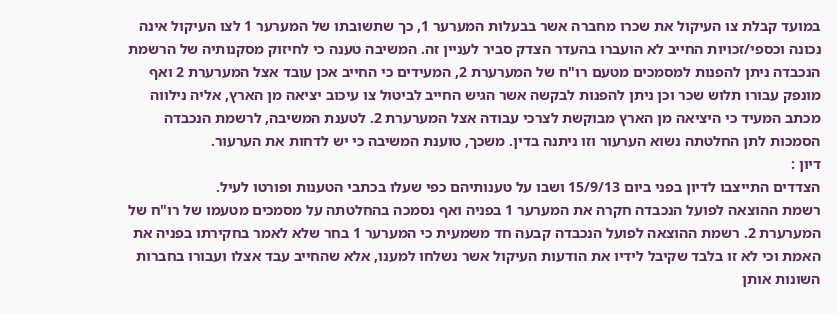במועד קבלת צו העיקול את שכרו מחברה אשר בבעלות המערער 1, כך שתשובתו של המערער 1 לצו העיקול אינה נכונה וכספי/זכויות החייב לא הועברו בהעדר הצדק סביר לעניין זה. המשיבה טענה כי לחיזוק מסקנותיה של הרשמת הנכבדה ניתן להפנות למסמכים מטעם רו"ח של המערערת 2, המעידים כי החייב אכן עובד אצל המערערת 2 ואף מונפק עבורו תלוש שכר וכן ניתן להפנות לבקשה אשר הגיש החייב לביטול צו עיכוב יציאה מן הארץ, אליה נילווה מכתב המעיד כי היציאה מן הארץ מבוקשת לצרכי עבודה אצל המערערת 2. לטענת המשיבה, לרשמת הנכבדה הסמכות לתן החלטתה נשוא הערעור וזו ניתנה בדין. משכך, טוענת המשיבה כי יש לדחות את הערעור.
דיון :
הצדדים התייצבו לדיון בפני ביום 15/9/13 ושבו על טענותיהם כפי שעלו בכתבי הטענות ופורטו לעיל.
רשמת ההוצאה לפועל הנכבדה חקרה את המערער 1 בפניה ואף נסמכה בהחלטתה על מסמכים מטעמו של רו"ח של המערערת 2. רשמת ההוצאה לפועל הנכבדה קבעה חד משמעית כי המערער 1 בחר שלא לאמר בחקירתו בפניה את האמת וכי לא זו בלבד שקיבל לידיו את הודעות העיקול אשר נשלחו למענו, אלא שהחייב עבד אצלו ועבורו בחברות השונות אותן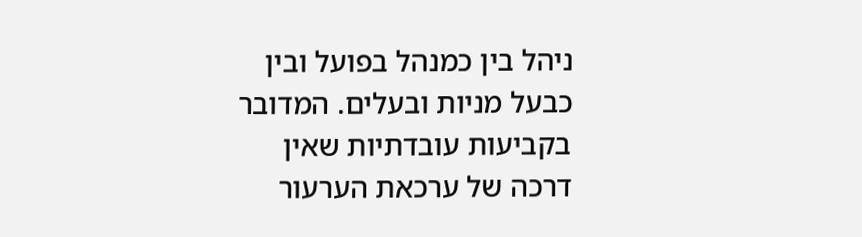ניהל בין כמנהל בפועל ובין כבעל מניות ובעלים. המדובר בקביעות עובדתיות שאין דרכה של ערכאת הערעור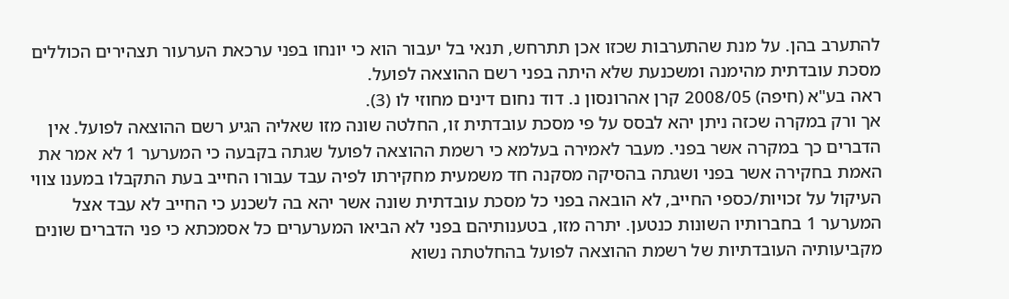להתערב בהן. על מנת שהתערבות שכזו אכן תתרחש, תנאי בל יעבור הוא כי יונחו בפני ערכאת הערעור תצהירים הכוללים מסכת עובדתית מהימנה ומשכנעת שלא היתה בפני רשם ההוצאה לפועל.
ראה בע"א (חיפה) 2008/05 קרן אהרונסון נ. דוד נחום דינים מחוזי לו (3).
אך ורק במקרה שכזה ניתן יהא לבסס על פי מסכת עובדתית זו, החלטה שונה מזו שאליה הגיע רשם ההוצאה לפועל. אין הדברים כך במקרה אשר בפני. מעבר לאמירה בעלמא כי רשמת ההוצאה לפועל שגתה בקבעה כי המערער 1 לא אמר את האמת בחקירה אשר בפני ושגתה בהסיקה מסקנה חד משמעית מחקירתו לפיה עבד עבורו החייב בעת התקבלו במענו צווי העיקול על זכויות/כספי החייב, לא הובאה בפני כל מסכת עובדתית שונה אשר יהא בה לשכנע כי החייב לא עבד אצל המערער 1 בחברותיו השונות כנטען. יתרה מזו, בטענותיהם בפני לא הביאו המערערים כל אסמכתא כי פני הדברים שונים מקביעותיה העובדתיות של רשמת ההוצאה לפועל בהחלטתה נשוא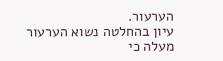הערעור.
עיון בהחלטה נשוא הערעור מעלה כי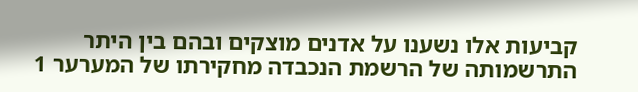קביעות אלו נשענו על אדנים מוצקים ובהם בין היתר התרשמותה של הרשמת הנכבדה מחקירתו של המערער 1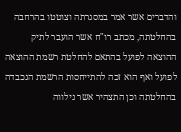והדברים אשר אמר במסגרתה וצוטטו בהרחבה בהחלטתה, מכתב רו"ח אשר הועבר לתיק ההוצאה לפועל בהתאם להחלטת רשמת ההוצאה לפועל ואף הוא זכה להתייחסות הרשמת הנכבדה בהחלטתה וכן התצהיר אשר נילווה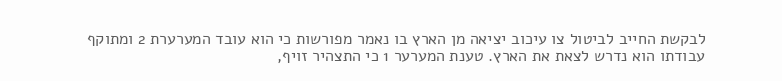לבקשת החייב לביטול צו עיכוב יציאה מן הארץ בו נאמר מפורשות כי הוא עובד המערערת 2 ומתוקף עבודתו הוא נדרש לצאת את הארץ. טענת המערער 1 כי התצהיר זויף,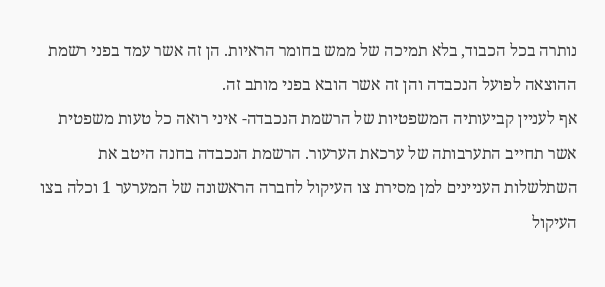נותרה בכל הכבוד, בלא תמיכה של ממש בחומר הראיות. הן זה אשר עמד בפני רשמת ההוצאה לפועל הנכבדה והן זה אשר הובא בפני מותב זה.
אף לעניין קביעותיה המשפטיות של הרשמת הנכבדה- איני רואה כל טעות משפטית אשר תחייב התערבותה של ערכאת הערעור. הרשמת הנכבדה בחנה היטב את השתלשלות העניינים למן מסירת צו העיקול לחברה הראשונה של המערער 1 וכלה בצו העיקול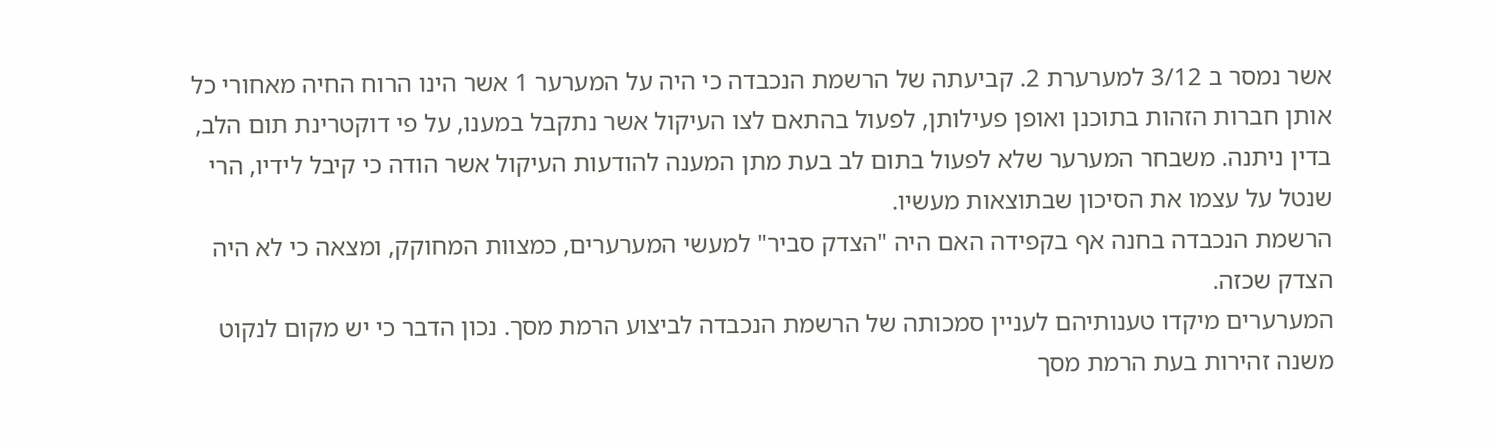אשר נמסר ב 3/12 למערערת 2. קביעתה של הרשמת הנכבדה כי היה על המערער 1 אשר הינו הרוח החיה מאחורי כל אותן חברות הזהות בתוכנן ואופן פעילותן, לפעול בהתאם לצו העיקול אשר נתקבל במענו, על פי דוקטרינת תום הלב, בדין ניתנה. משבחר המערער שלא לפעול בתום לב בעת מתן המענה להודעות העיקול אשר הודה כי קיבל לידיו, הרי שנטל על עצמו את הסיכון שבתוצאות מעשיו.
הרשמת הנכבדה בחנה אף בקפידה האם היה "הצדק סביר" למעשי המערערים, כמצוות המחוקק, ומצאה כי לא היה הצדק שכזה.
המערערים מיקדו טענותיהם לעניין סמכותה של הרשמת הנכבדה לביצוע הרמת מסך. נכון הדבר כי יש מקום לנקוט משנה זהירות בעת הרמת מסך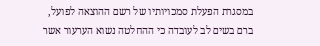במסגרת הפעלת סמכויותיו של רשם ההוצאה לפועל, ברם בשים לב לעובדה כי ההחלטה נשוא הערעור אשר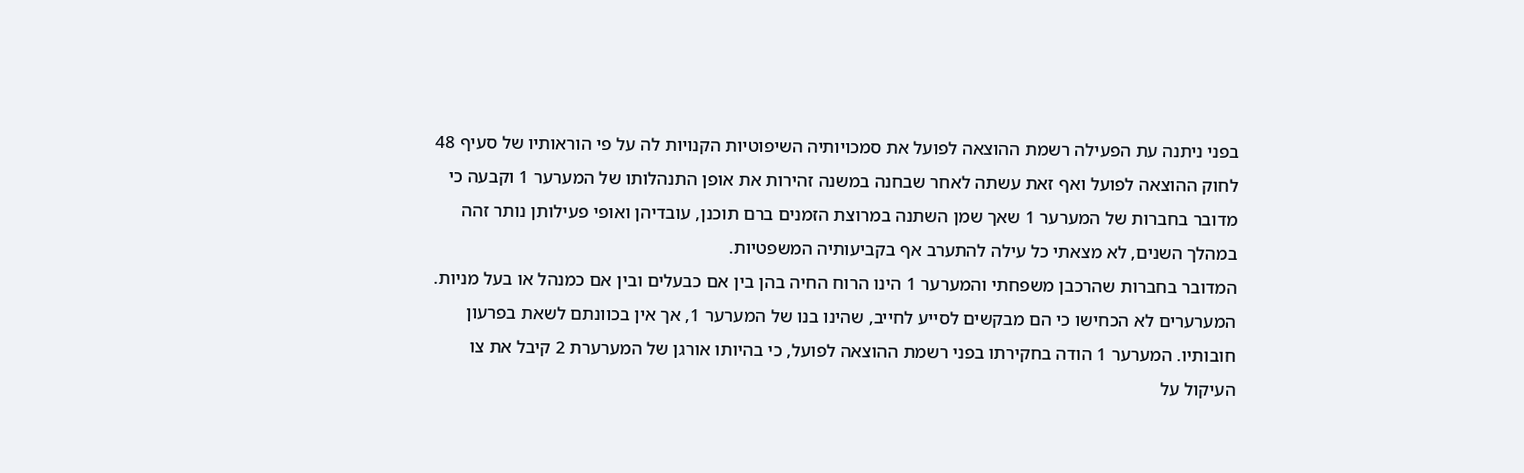בפני ניתנה עת הפעילה רשמת ההוצאה לפועל את סמכויותיה השיפוטיות הקנויות לה על פי הוראותיו של סעיף 48 לחוק ההוצאה לפועל ואף זאת עשתה לאחר שבחנה במשנה זהירות את אופן התנהלותו של המערער 1 וקבעה כי מדובר בחברות של המערער 1 שאך שמן השתנה במרוצת הזמנים ברם תוכנן, עובדיהן ואופי פעילותן נותר זהה במהלך השנים, לא מצאתי כל עילה להתערב אף בקביעותיה המשפטיות.
המדובר בחברות שהרכבן משפחתי והמערער 1 הינו הרוח החיה בהן בין אם כבעלים ובין אם כמנהל או בעל מניות. המערערים לא הכחישו כי הם מבקשים לסייע לחייב, שהינו בנו של המערער 1, אך אין בכוונתם לשאת בפרעון חובותיו. המערער 1 הודה בחקירתו בפני רשמת ההוצאה לפועל, כי בהיותו אורגן של המערערת 2 קיבל את צו העיקול על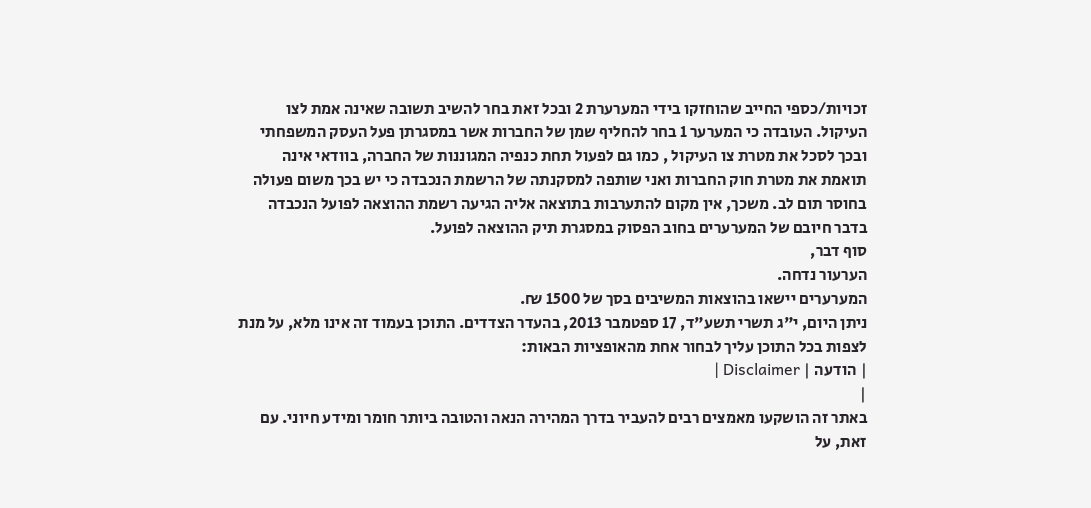זכויות/כספי החייב שהוחזקו בידי המערערת 2 ובכל זאת בחר להשיב תשובה שאינה אמת לצו העיקול. העובדה כי המערער 1 בחר להחליף שמן של החברות אשר במסגרתן פעל העסק המשפחתי ובכך לסכל את מטרת צו העיקול , כמו גם לפעול תחת כנפיה המגוננות של החברה, בוודאי אינה תואמת את מטרת חוק החברות ואני שותפה למסקנתה של הרשמת הנכבדה כי יש בכך משום פעולה בחוסר תום לב. משכך, אין מקום להתערבות בתוצאה אליה הגיעה רשמת ההוצאה לפועל הנכבדה בדבר חיובם של המערערים בחוב הפסוק במסגרת תיק ההוצאה לפועל.
סוף דבר,
הערעור נדחה.
המערערים יישאו בהוצאות המשיבים בסך של 1500 ₪.
ניתן היום, י"ג תשרי תשע"ד, 17 ספטמבר 2013, בהעדר הצדדים. התוכן בעמוד זה אינו מלא, על מנת לצפות בכל התוכן עליך לבחור אחת מהאופציות הבאות:
| הודעה | Disclaimer |
|
באתר זה הושקעו מאמצים רבים להעביר בדרך המהירה הנאה והטובה ביותר חומר ומידע חיוני. עם זאת, על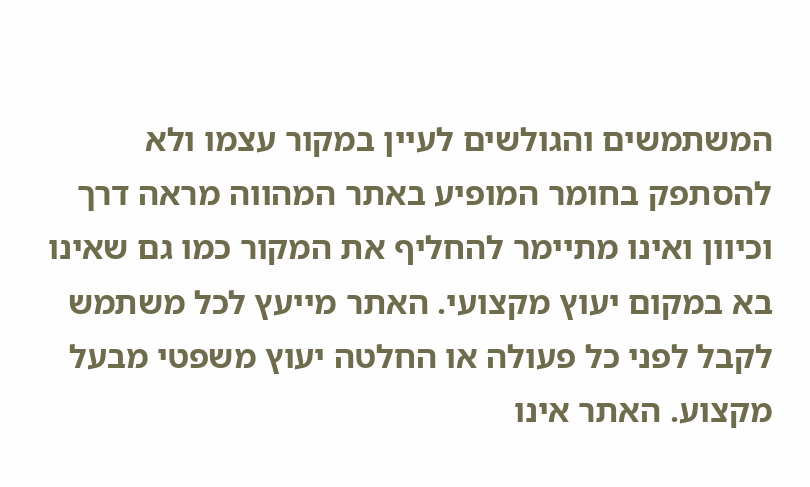המשתמשים והגולשים לעיין במקור עצמו ולא להסתפק בחומר המופיע באתר המהווה מראה דרך וכיוון ואינו מתיימר להחליף את המקור כמו גם שאינו בא במקום יעוץ מקצועי. האתר מייעץ לכל משתמש לקבל לפני כל פעולה או החלטה יעוץ משפטי מבעל מקצוע. האתר אינו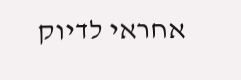אחראי לדיוק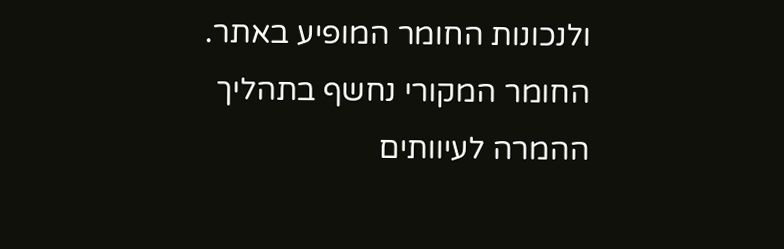ולנכונות החומר המופיע באתר. החומר המקורי נחשף בתהליך ההמרה לעיוותים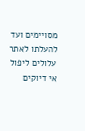מסויימים ועד להעלתו לאתר עלולים ליפול אי דיוקים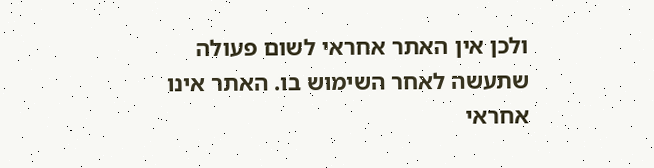ולכן אין האתר אחראי לשום פעולה שתעשה לאחר השימוש בו. האתר אינו אחראי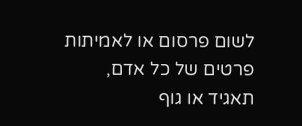לשום פרסום או לאמיתות פרטים של כל אדם, תאגיד או גוף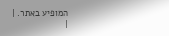המופיע באתר. |
|